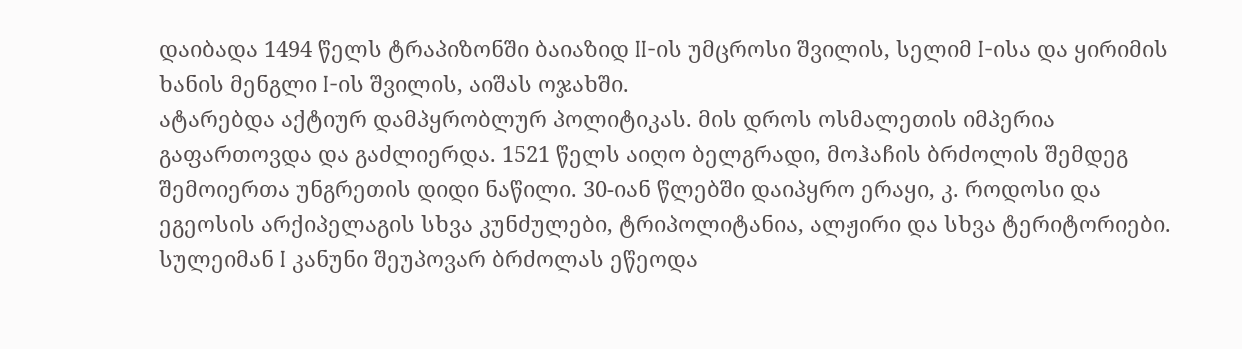დაიბადა 1494 წელს ტრაპიზონში ბაიაზიდ II-ის უმცროსი შვილის, სელიმ I-ისა და ყირიმის ხანის მენგლი I-ის შვილის, აიშას ოჯახში.
ატარებდა აქტიურ დამპყრობლურ პოლიტიკას. მის დროს ოსმალეთის იმპერია გაფართოვდა და გაძლიერდა. 1521 წელს აიღო ბელგრადი, მოჰაჩის ბრძოლის შემდეგ შემოიერთა უნგრეთის დიდი ნაწილი. 30-იან წლებში დაიპყრო ერაყი, კ. როდოსი და ეგეოსის არქიპელაგის სხვა კუნძულები, ტრიპოლიტანია, ალჟირი და სხვა ტერიტორიები. სულეიმან I კანუნი შეუპოვარ ბრძოლას ეწეოდა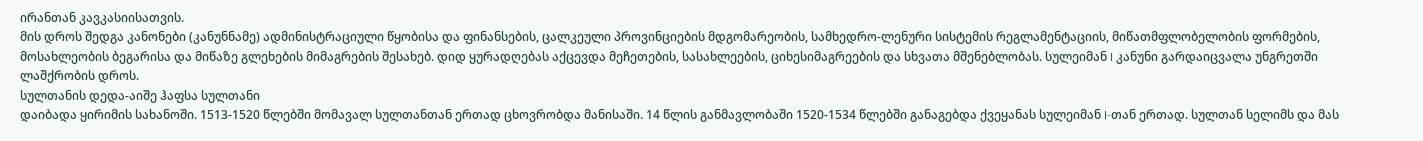ირანთან კავკასიისათვის.
მის დროს შედგა კანონები (კანუნნამე) ადმინისტრაციული წყობისა და ფინანსების, ცალკეული პროვინციების მდგომარეობის, სამხედრო-ლენური სისტემის რეგლამენტაციის, მიწათმფლობელობის ფორმების, მოსახლეობის ბეგარისა და მიწაზე გლეხების მიმაგრების შესახებ. დიდ ყურადღებას აქცევდა მეჩეთების, სასახლეების, ციხესიმაგრეების და სხვათა მშენებლობას. სულეიმან I კანუნი გარდაიცვალა უნგრეთში ლაშქრობის დროს.
სულთანის დედა-აიშე ჰაფსა სულთანი
დაიბადა ყირიმის სახანოში. 1513-1520 წლებში მომავალ სულთანთან ერთად ცხოვრობდა მანისაში. 14 წლის განმავლობაში 1520-1534 წლებში განაგებდა ქვეყანას სულეიმან I-თან ერთად. სულთან სელიმს და მას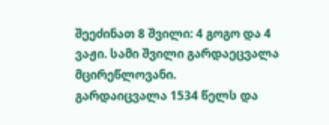შეეძინათ 8 შვილი: 4 გოგო და 4 ვაჟი. სამი შვილი გარდაეცვალა მცირეწლოვანი.
გარდაიცვალა 1534 წელს და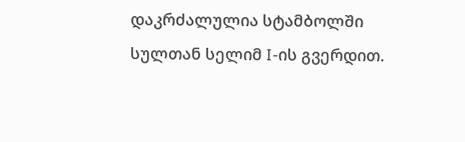დაკრძალულია სტამბოლში სულთან სელიმ I-ის გვერდით.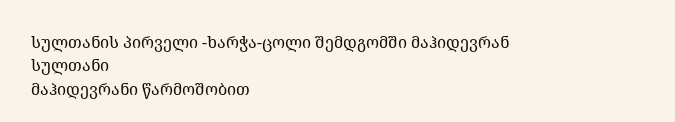სულთანის პირველი -ხარჭა-ცოლი შემდგომში მაჰიდევრან სულთანი
მაჰიდევრანი წარმოშობით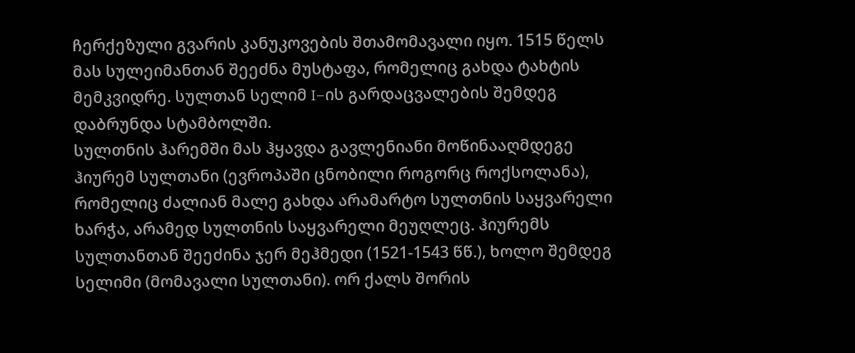ჩერქეზული გვარის კანუკოვების შთამომავალი იყო. 1515 წელს მას სულეიმანთან შეეძნა მუსტაფა, რომელიც გახდა ტახტის მემკვიდრე. სულთან სელიმ I–ის გარდაცვალების შემდეგ დაბრუნდა სტამბოლში.
სულთნის ჰარემში მას ჰყავდა გავლენიანი მოწინააღმდეგე ჰიურემ სულთანი (ევროპაში ცნობილი როგორც როქსოლანა), რომელიც ძალიან მალე გახდა არამარტო სულთნის საყვარელი ხარჭა, არამედ სულთნის საყვარელი მეუღლეც. ჰიურემს სულთანთან შეეძინა ჯერ მეჰმედი (1521-1543 წწ.), ხოლო შემდეგ სელიმი (მომავალი სულთანი). ორ ქალს შორის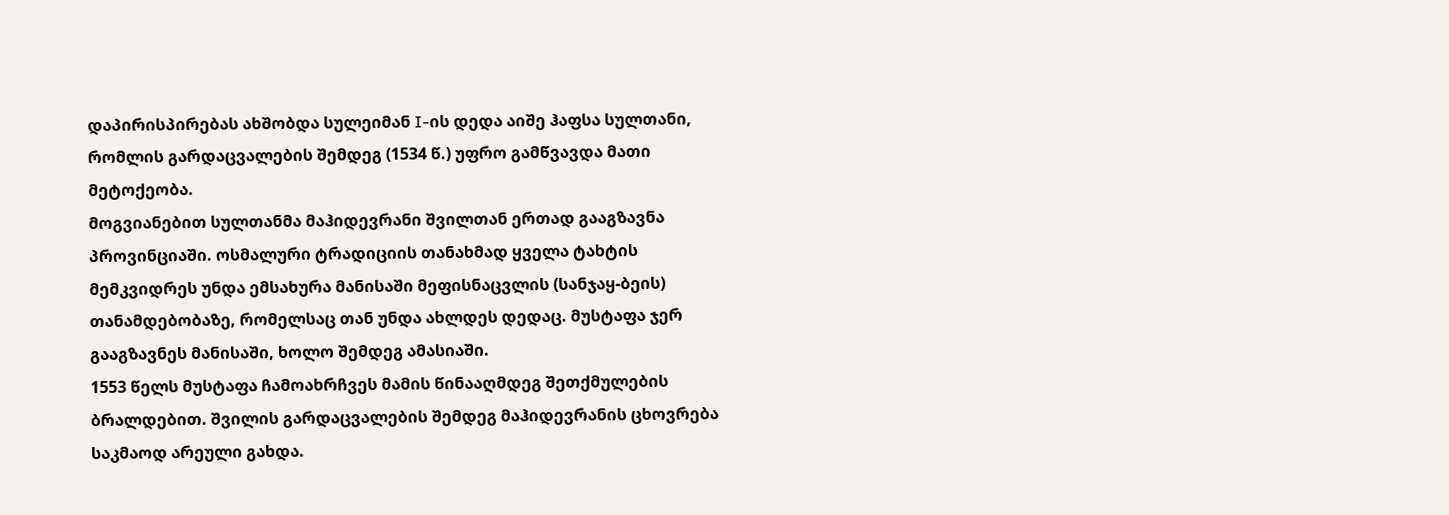დაპირისპირებას ახშობდა სულეიმან I-ის დედა აიშე ჰაფსა სულთანი, რომლის გარდაცვალების შემდეგ (1534 წ.) უფრო გამწვავდა მათი მეტოქეობა.
მოგვიანებით სულთანმა მაჰიდევრანი შვილთან ერთად გააგზავნა პროვინციაში. ოსმალური ტრადიციის თანახმად ყველა ტახტის მემკვიდრეს უნდა ემსახურა მანისაში მეფისნაცვლის (სანჯაყ-ბეის) თანამდებობაზე, რომელსაც თან უნდა ახლდეს დედაც. მუსტაფა ჯერ გააგზავნეს მანისაში, ხოლო შემდეგ ამასიაში.
1553 წელს მუსტაფა ჩამოახრჩვეს მამის წინააღმდეგ შეთქმულების ბრალდებით. შვილის გარდაცვალების შემდეგ მაჰიდევრანის ცხოვრება საკმაოდ არეული გახდა.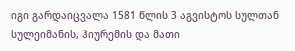იგი გარდაიცვალა 1581 წლის 3 აგვისტოს სულთან სულეიმანის, ჰიურემის და მათი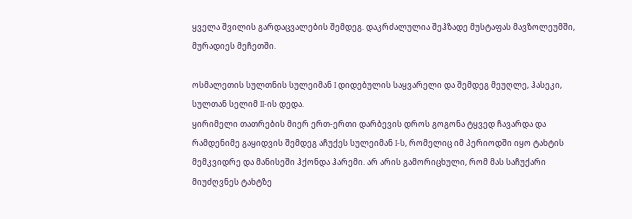ყველა შვილის გარდაცვალების შემდეგ. დაკრძალულია შეჰზადე მუსტაფას მავზოლეუმში, მურადიეს მეჩეთში.

ოსმალეთის სულთნის სულეიმან I დიდებულის საყვარელი და შემდეგ მეუღლე, ჰასეკი, სულთან სელიმ II-ის დედა.
ყირიმელი თათრების მიერ ერთ-ერთი დარბევის დროს გოგონა ტყვედ ჩავარდა და რამდენიმე გაყიდვის შემდეგ აჩუქეს სულეიმან I-ს, რომელიც იმ პერიოდში იყო ტახტის მემკვიდრე და მანისეში ჰქონდა ჰარემი. არ არის გამორიცხული, რომ მას საჩუქარი მიუძღვნეს ტახტზე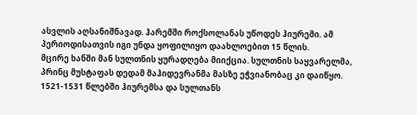ასვლის აღსანიშნავად. ჰარემში როქსოლანას უწოდეს ჰიურემი. ამ პერიოდისათვის იგი უნდა ყოფილიყო დაახლოებით 15 წლის.
მცირე ხანში მან სულთნის ყურადღება მიიქცია. სულთნის საყვარელმა, პრინც მუსტაფას დედამ მაჰიდევრანმა მასზე ეჭვიანობაც კი დაიწყო. 1521-1531 წლებში ჰიურემსა და სულთანს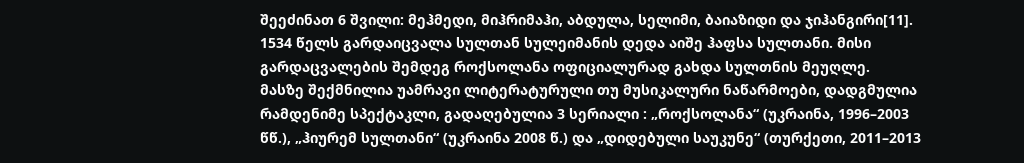შეეძინათ 6 შვილი: მეჰმედი, მიჰრიმაჰი, აბდულა, სელიმი, ბაიაზიდი და ჯიჰანგირი[11].
1534 წელს გარდაიცვალა სულთან სულეიმანის დედა აიშე ჰაფსა სულთანი. მისი გარდაცვალების შემდეგ როქსოლანა ოფიციალურად გახდა სულთნის მეუღლე.
მასზე შექმნილია უამრავი ლიტერატურული თუ მუსიკალური ნაწარმოები, დადგმულია რამდენიმე სპექტაკლი, გადაღებულია 3 სერიალი : „როქსოლანა“ (უკრაინა, 1996–2003 წწ.), „ჰიურემ სულთანი“ (უკრაინა 2008 წ.) და „დიდებული საუკუნე“ (თურქეთი, 2011–2013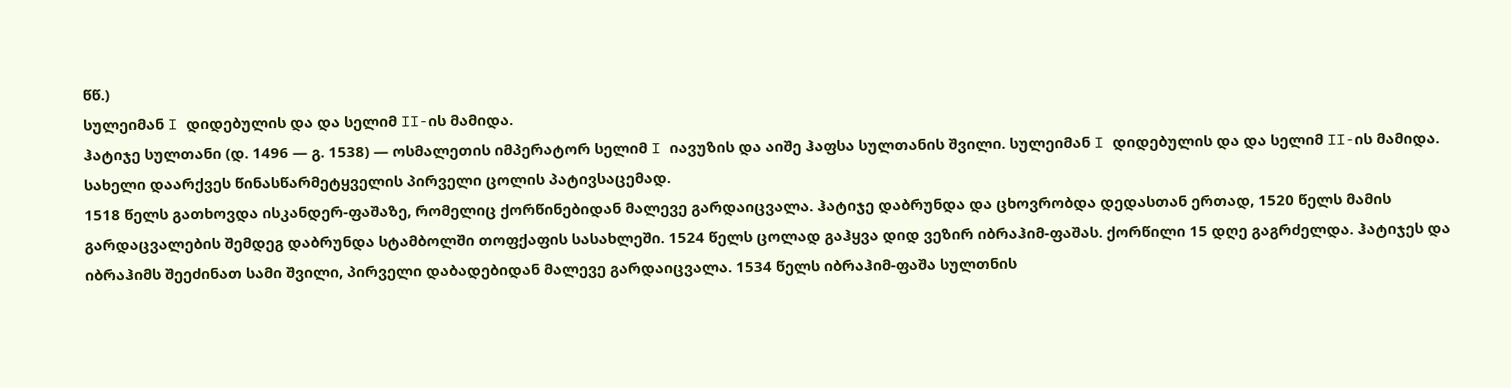წწ.)
სულეიმან I დიდებულის და და სელიმ II-ის მამიდა.
ჰატიჯე სულთანი (დ. 1496 — გ. 1538) — ოსმალეთის იმპერატორ სელიმ I იავუზის და აიშე ჰაფსა სულთანის შვილი. სულეიმან I დიდებულის და და სელიმ II-ის მამიდა. სახელი დაარქვეს წინასწარმეტყველის პირველი ცოლის პატივსაცემად.
1518 წელს გათხოვდა ისკანდერ-ფაშაზე, რომელიც ქორწინებიდან მალევე გარდაიცვალა. ჰატიჯე დაბრუნდა და ცხოვრობდა დედასთან ერთად, 1520 წელს მამის გარდაცვალების შემდეგ დაბრუნდა სტამბოლში თოფქაფის სასახლეში. 1524 წელს ცოლად გაჰყვა დიდ ვეზირ იბრაჰიმ-ფაშას. ქორწილი 15 დღე გაგრძელდა. ჰატიჯეს და იბრაჰიმს შეეძინათ სამი შვილი, პირველი დაბადებიდან მალევე გარდაიცვალა. 1534 წელს იბრაჰიმ-ფაშა სულთნის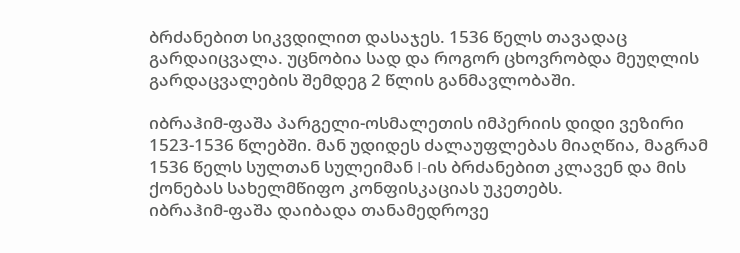ბრძანებით სიკვდილით დასაჯეს. 1536 წელს თავადაც გარდაიცვალა. უცნობია სად და როგორ ცხოვრობდა მეუღლის გარდაცვალების შემდეგ 2 წლის განმავლობაში.

იბრაჰიმ-ფაშა პარგელი-ოსმალეთის იმპერიის დიდი ვეზირი 1523-1536 წლებში. მან უდიდეს ძალაუფლებას მიაღწია, მაგრამ 1536 წელს სულთან სულეიმან I-ის ბრძანებით კლავენ და მის ქონებას სახელმწიფო კონფისკაციას უკეთებს.
იბრაჰიმ-ფაშა დაიბადა თანამედროვე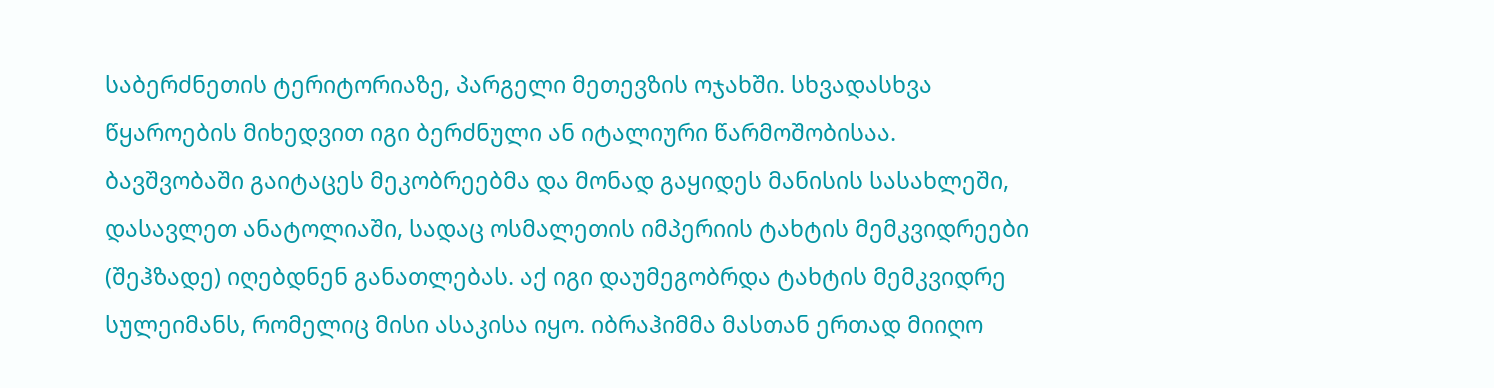საბერძნეთის ტერიტორიაზე, პარგელი მეთევზის ოჯახში. სხვადასხვა წყაროების მიხედვით იგი ბერძნული ან იტალიური წარმოშობისაა. ბავშვობაში გაიტაცეს მეკობრეებმა და მონად გაყიდეს მანისის სასახლეში, დასავლეთ ანატოლიაში, სადაც ოსმალეთის იმპერიის ტახტის მემკვიდრეები (შეჰზადე) იღებდნენ განათლებას. აქ იგი დაუმეგობრდა ტახტის მემკვიდრე სულეიმანს, რომელიც მისი ასაკისა იყო. იბრაჰიმმა მასთან ერთად მიიღო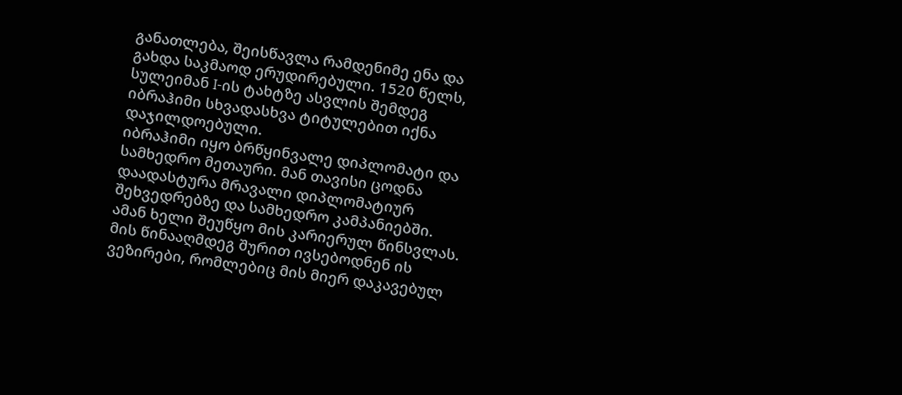განათლება, შეისწავლა რამდენიმე ენა და გახდა საკმაოდ ერუდირებული. 1520 წელს, სულეიმან I-ის ტახტზე ასვლის შემდეგ იბრაჰიმი სხვადასხვა ტიტულებით იქნა დაჯილდოებული.
იბრაჰიმი იყო ბრწყინვალე დიპლომატი და სამხედრო მეთაური. მან თავისი ცოდნა დაადასტურა მრავალი დიპლომატიურ შეხვედრებზე და სამხედრო კამპანიებში. ამან ხელი შეუწყო მის კარიერულ წინსვლას. მის წინააღმდეგ შურით ივსებოდნენ ის ვეზირები, რომლებიც მის მიერ დაკავებულ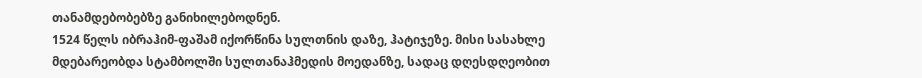თანამდებობებზე განიხილებოდნენ.
1524 წელს იბრაჰიმ-ფაშამ იქორწინა სულთნის დაზე, ჰატიჯეზე. მისი სასახლე მდებარეობდა სტამბოლში სულთანაჰმედის მოედანზე, სადაც დღესდღეობით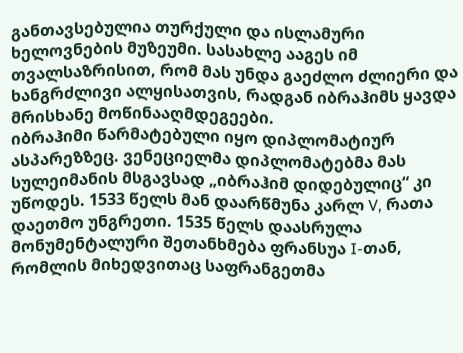განთავსებულია თურქული და ისლამური ხელოვნების მუზეუმი. სასახლე ააგეს იმ თვალსაზრისით, რომ მას უნდა გაეძლო ძლიერი და ხანგრძლივი ალყისათვის, რადგან იბრაჰიმს ყავდა მრისხანე მოწინააღმდეგეები.
იბრაჰიმი წარმატებული იყო დიპლომატიურ ასპარეზზეც. ვენეციელმა დიპლომატებმა მას სულეიმანის მსგავსად „იბრაჰიმ დიდებულიც“ კი უწოდეს. 1533 წელს მან დაარწმუნა კარლ V, რათა დაეთმო უნგრეთი. 1535 წელს დაასრულა მონუმენტალური შეთანხმება ფრანსუა I-თან, რომლის მიხედვითაც საფრანგეთმა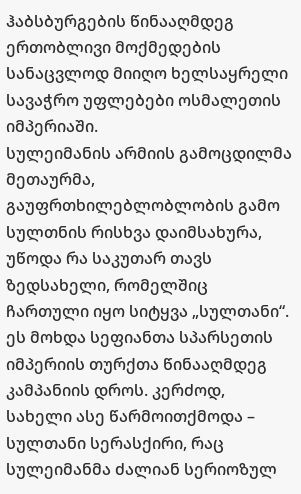ჰაბსბურგების წინააღმდეგ ერთობლივი მოქმედების სანაცვლოდ მიიღო ხელსაყრელი სავაჭრო უფლებები ოსმალეთის იმპერიაში.
სულეიმანის არმიის გამოცდილმა მეთაურმა, გაუფრთხილებლობლობის გამო სულთნის რისხვა დაიმსახურა, უწოდა რა საკუთარ თავს ზედსახელი, რომელშიც ჩართული იყო სიტყვა „სულთანი“. ეს მოხდა სეფიანთა სპარსეთის იმპერიის თურქთა წინააღმდეგ კამპანიის დროს. კერძოდ, სახელი ასე წარმოითქმოდა – სულთანი სერასქირი, რაც სულეიმანმა ძალიან სერიოზულ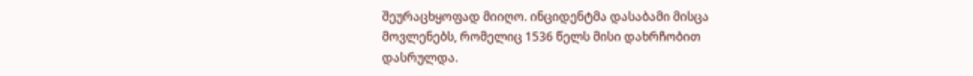შეურაცხყოფად მიიღო. ინციდენტმა დასაბამი მისცა მოვლენებს, რომელიც 1536 წელს მისი დახრჩობით დასრულდა.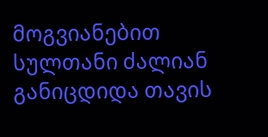მოგვიანებით სულთანი ძალიან განიცდიდა თავის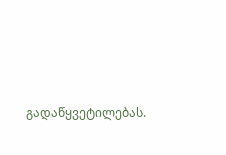გადაწყვეტილებას.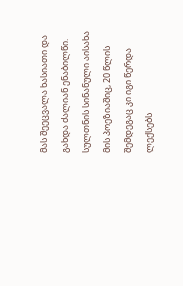მას შეეცვალა ხასიათი და გახდა ძალიან ენაბილწი. სულთნის სინანული აისახა მის პოეზიაშიც, 20 წლის შემდეგაც კი იგი წერდა ლექსებს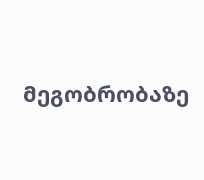მეგობრობაზე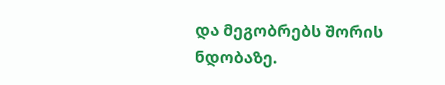და მეგობრებს შორის ნდობაზე.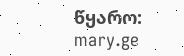წყარო: mary.ge